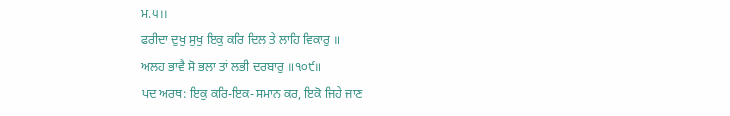ਮ.੫।।
ਫਰੀਦਾ ਦੁਖੁ ਸੁਖੁ ਇਕੁ ਕਰਿ ਦਿਲ ਤੇ ਲਾਹਿ ਵਿਕਾਰੁ ॥
ਅਲਹ ਭਾਵੈ ਸੋ ਭਲਾ ਤਾਂ ਲਭੀ ਦਰਬਾਰੁ ॥੧੦੯॥
ਪਦ ਅਰਥ: ਇਕੁ ਕਰਿ-ਇਕ-ਸਮਾਨ ਕਰ, ਇਕੋ ਜਿਹੇ ਜਾਣ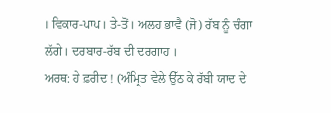। ਵਿਕਾਰ-ਪਾਪ। ਤੇ-ਤੋਂ। ਅਲਹ ਭਾਵੈ (ਜੋ) ਰੱਬ ਨੂੰ ਚੰਗਾ ਲੱਗੇ। ਦਰਬਾਰ-ਰੱਬ ਦੀ ਦਰਗਾਹ ।
ਅਰਥ: ਹੇ ਫ਼ਰੀਦ ! (ਅੰਮ੍ਰਿਤ ਵੇਲੇ ਉੱਠ ਕੇ ਰੱਬੀ ਯਾਦ ਦੇ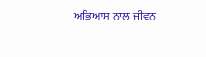ਅਭਿਆਸ ਨਾਲ ਜੀਵਨ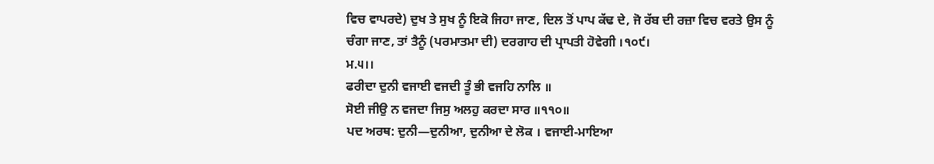ਵਿਚ ਵਾਪਰਦੇ) ਦੁਖ ਤੇ ਸੁਖ ਨੂੰ ਇਕੋ ਜਿਹਾ ਜਾਣ, ਦਿਲ ਤੋਂ ਪਾਪ ਕੱਢ ਦੇ, ਜੋ ਰੱਬ ਦੀ ਰਜ਼ਾ ਵਿਚ ਵਰਤੇ ਉਸ ਨੂੰ ਚੰਗਾ ਜਾਣ, ਤਾਂ ਤੈਨੂੰ (ਪਰਮਾਤਮਾ ਦੀ) ਦਰਗਾਹ ਦੀ ਪ੍ਰਾਪਤੀ ਹੋਵੇਗੀ ।੧੦੯।
ਮ.੫।।
ਫਰੀਦਾ ਦੁਨੀ ਵਜਾਈ ਵਜਦੀ ਤੂੰ ਭੀ ਵਜਹਿ ਨਾਲਿ ॥
ਸੋਈ ਜੀਉ ਨ ਵਜਦਾ ਜਿਸੁ ਅਲਹੁ ਕਰਦਾ ਸਾਰ ॥੧੧੦॥
ਪਦ ਅਰਥ: ਦੁਨੀ—ਦੁਨੀਆ, ਦੁਨੀਆ ਦੇ ਲੋਕ । ਵਜਾਈ-ਮਾਇਆ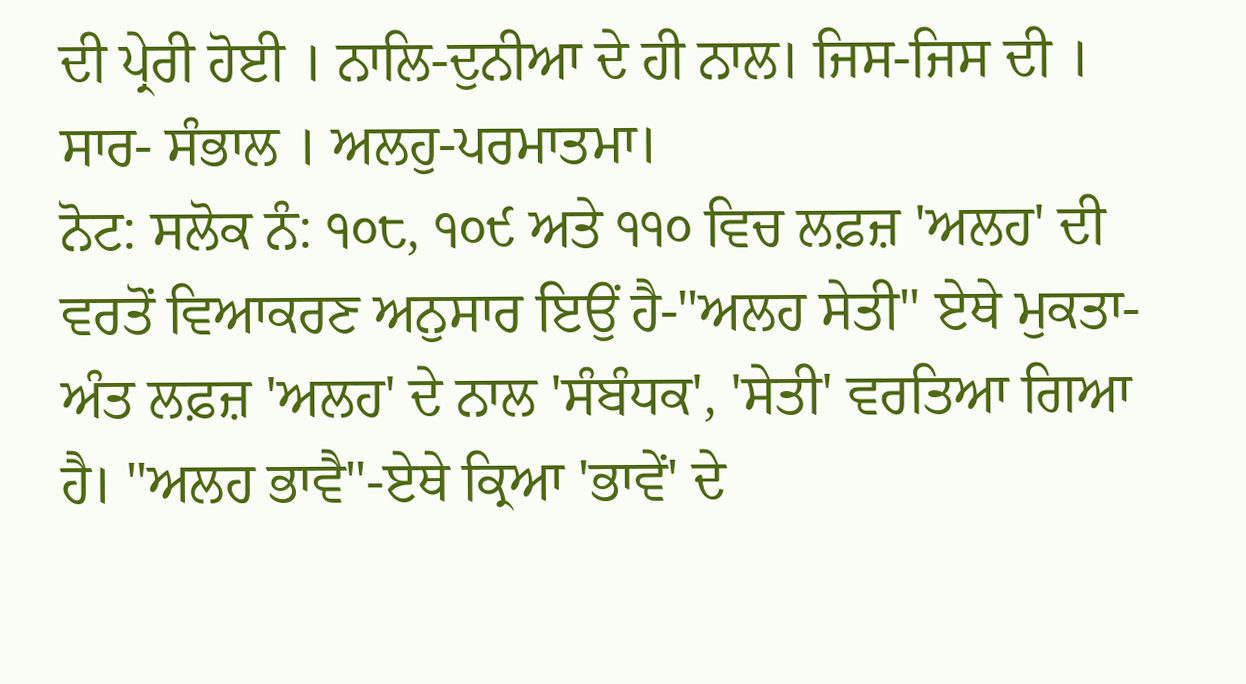ਦੀ ਪ੍ਰੇਰੀ ਹੋਈ । ਨਾਲਿ-ਦੁਨੀਆ ਦੇ ਹੀ ਨਾਲ। ਜਿਸ-ਜਿਸ ਦੀ । ਸਾਰ- ਸੰਭਾਲ । ਅਲਹੁ-ਪਰਮਾਤਮਾ।
ਨੋਟ: ਸਲੋਕ ਨੰ: ੧੦੮, ੧੦੯ ਅਤੇ ੧੧੦ ਵਿਚ ਲਫ਼ਜ਼ 'ਅਲਹ' ਦੀ ਵਰਤੋਂ ਵਿਆਕਰਣ ਅਨੁਸਾਰ ਇਉਂ ਹੈ-"ਅਲਹ ਸੇਤੀ" ਏਥੇ ਮੁਕਤਾ-ਅੰਤ ਲਫ਼ਜ਼ 'ਅਲਹ' ਦੇ ਨਾਲ 'ਸੰਬੰਧਕ', 'ਸੇਤੀ' ਵਰਤਿਆ ਗਿਆ ਹੈ। "ਅਲਹ ਭਾਵੈ"-ਏਥੇ ਕ੍ਰਿਆ 'ਭਾਵੇਂ' ਦੇ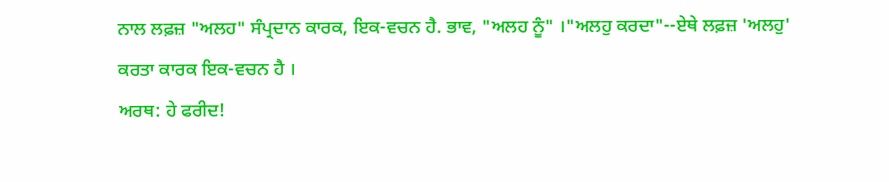ਨਾਲ ਲਫ਼ਜ਼ "ਅਲਹ" ਸੰਪ੍ਰਦਾਨ ਕਾਰਕ, ਇਕ-ਵਚਨ ਹੈ. ਭਾਵ, "ਅਲਹ ਨੂੰ" ।"ਅਲਹੁ ਕਰਦਾ"--ਏਥੇ ਲਫ਼ਜ਼ 'ਅਲਹੁ' ਕਰਤਾ ਕਾਰਕ ਇਕ-ਵਚਨ ਹੈ ।
ਅਰਥ: ਹੇ ਫਰੀਦ!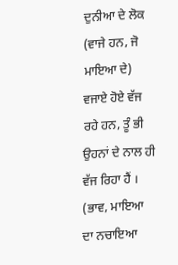ਦੁਨੀਆ ਦੇ ਲੋਕ (ਵਾਜੇ ਹਨ, ਜੋ ਮਾਇਆ ਦੇ) ਵਜਾਏ ਹੋਏ ਵੱਜ ਰਹੇ ਹਨ, ਤੂੰ ਭੀ ਉਹਨਾਂ ਦੇ ਨਾਲ ਹੀ ਵੱਜ ਰਿਹਾ ਹੈਂ । (ਭਾਵ, ਮਾਇਆ ਦਾ ਨਚਾਇਆ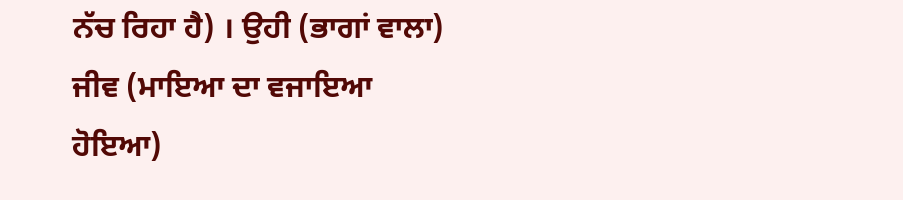ਨੱਚ ਰਿਹਾ ਹੈ) । ਉਹੀ (ਭਾਗਾਂ ਵਾਲਾ) ਜੀਵ (ਮਾਇਆ ਦਾ ਵਜਾਇਆ ਹੋਇਆ)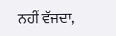ਨਹੀਂ ਵੱਜਦਾ,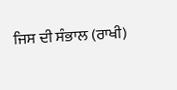ਜਿਸ ਦੀ ਸੰਭਾਲ (ਰਾਖੀ)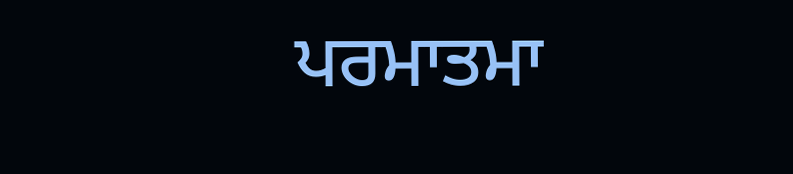ਪਰਮਾਤਮਾ